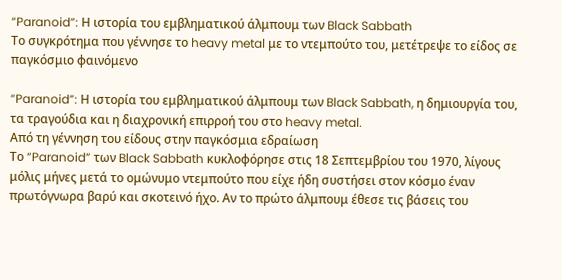“Paranoid”: Η ιστορία του εμβληματικού άλμπουμ των Black Sabbath
Το συγκρότημα που γέννησε το heavy metal με το ντεμπούτο του, μετέτρεψε το είδος σε παγκόσμιο φαινόμενο

“Paranoid”: Η ιστορία του εμβληματικού άλμπουμ των Black Sabbath, η δημιουργία του, τα τραγούδια και η διαχρονική επιρροή του στο heavy metal.
Από τη γέννηση του είδους στην παγκόσμια εδραίωση
Το “Paranoid” των Black Sabbath κυκλοφόρησε στις 18 Σεπτεμβρίου του 1970, λίγους μόλις μήνες μετά το ομώνυμο ντεμπούτο που είχε ήδη συστήσει στον κόσμο έναν πρωτόγνωρα βαρύ και σκοτεινό ήχο. Αν το πρώτο άλμπουμ έθεσε τις βάσεις του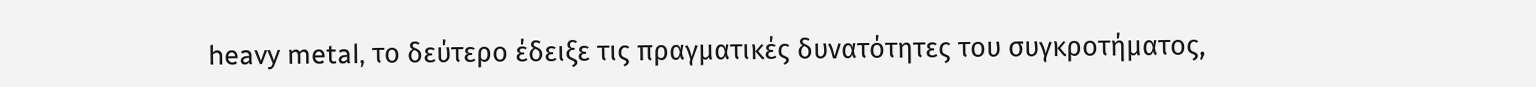heavy metal, το δεύτερο έδειξε τις πραγματικές δυνατότητες του συγκροτήματος,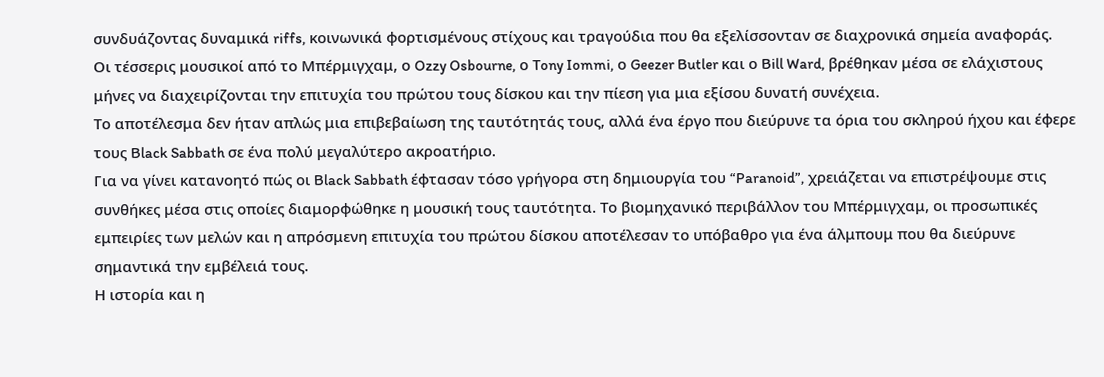συνδυάζοντας δυναμικά riffs, κοινωνικά φορτισμένους στίχους και τραγούδια που θα εξελίσσονταν σε διαχρονικά σημεία αναφοράς.
Οι τέσσερις μουσικοί από το Μπέρμιγχαμ, ο Ozzy Osbourne, ο Tony Iommi, ο Geezer Butler και ο Bill Ward, βρέθηκαν μέσα σε ελάχιστους μήνες να διαχειρίζονται την επιτυχία του πρώτου τους δίσκου και την πίεση για μια εξίσου δυνατή συνέχεια.
Το αποτέλεσμα δεν ήταν απλώς μια επιβεβαίωση της ταυτότητάς τους, αλλά ένα έργο που διεύρυνε τα όρια του σκληρού ήχου και έφερε τους Black Sabbath σε ένα πολύ μεγαλύτερο ακροατήριο.
Για να γίνει κατανοητό πώς οι Black Sabbath έφτασαν τόσο γρήγορα στη δημιουργία του “Paranoid”, χρειάζεται να επιστρέψουμε στις συνθήκες μέσα στις οποίες διαμορφώθηκε η μουσική τους ταυτότητα. Το βιομηχανικό περιβάλλον του Μπέρμιγχαμ, οι προσωπικές εμπειρίες των μελών και η απρόσμενη επιτυχία του πρώτου δίσκου αποτέλεσαν το υπόβαθρο για ένα άλμπουμ που θα διεύρυνε σημαντικά την εμβέλειά τους.
Η ιστορία και η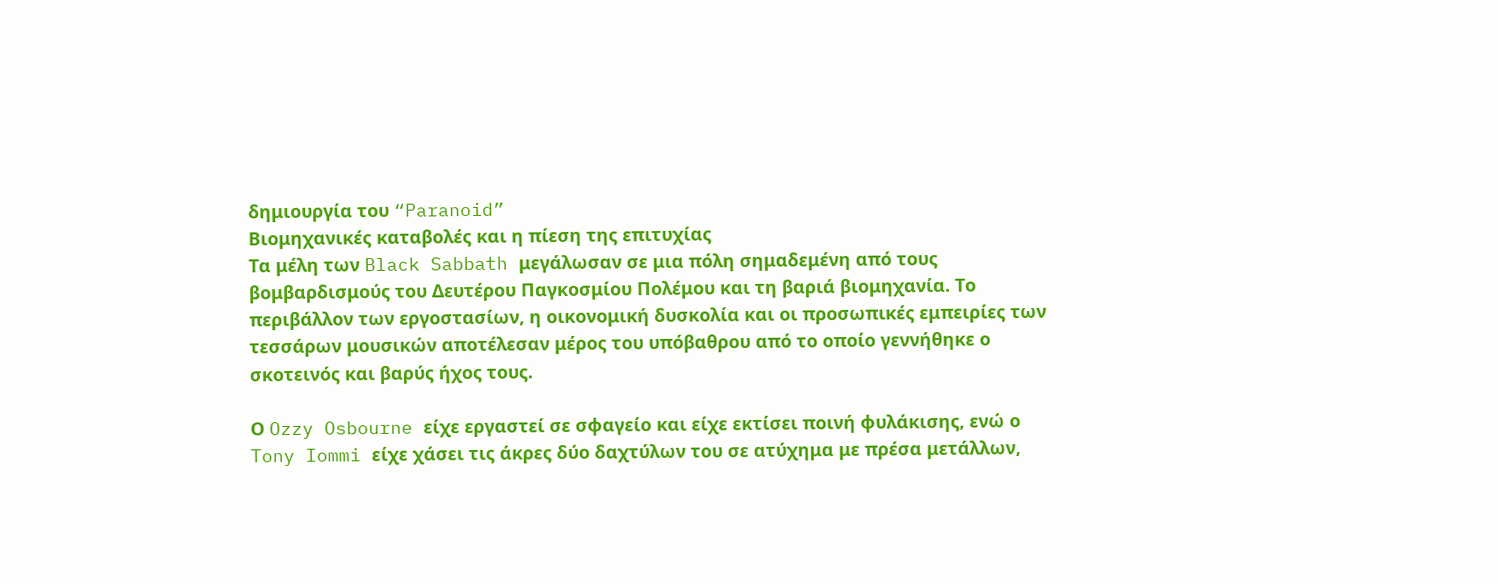δημιουργία του “Paranoid”
Βιομηχανικές καταβολές και η πίεση της επιτυχίας
Τα μέλη των Black Sabbath μεγάλωσαν σε μια πόλη σημαδεμένη από τους βομβαρδισμούς του Δευτέρου Παγκοσμίου Πολέμου και τη βαριά βιομηχανία. Το περιβάλλον των εργοστασίων, η οικονομική δυσκολία και οι προσωπικές εμπειρίες των τεσσάρων μουσικών αποτέλεσαν μέρος του υπόβαθρου από το οποίο γεννήθηκε ο σκοτεινός και βαρύς ήχος τους.

Ο Ozzy Osbourne είχε εργαστεί σε σφαγείο και είχε εκτίσει ποινή φυλάκισης, ενώ ο Tony Iommi είχε χάσει τις άκρες δύο δαχτύλων του σε ατύχημα με πρέσα μετάλλων,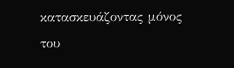κατασκευάζοντας μόνος του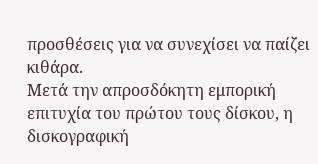προσθέσεις για να συνεχίσει να παίζει κιθάρα.
Μετά την απροσδόκητη εμπορική επιτυχία του πρώτου τους δίσκου, η δισκογραφική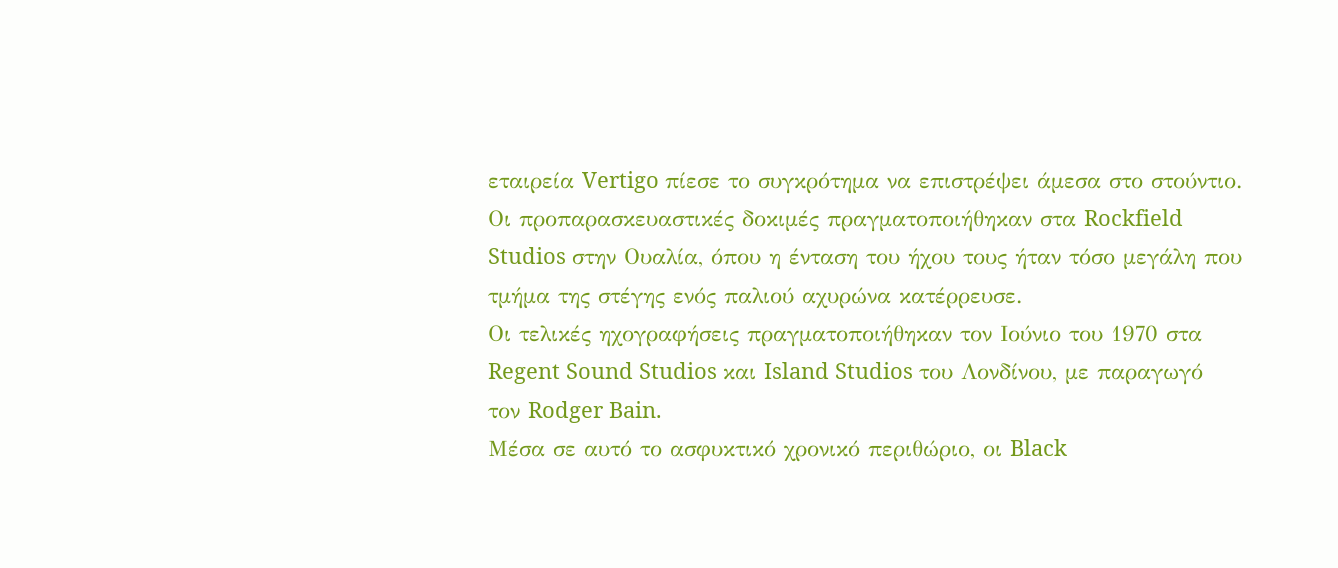εταιρεία Vertigo πίεσε το συγκρότημα να επιστρέψει άμεσα στο στούντιο. Οι προπαρασκευαστικές δοκιμές πραγματοποιήθηκαν στα Rockfield Studios στην Ουαλία, όπου η ένταση του ήχου τους ήταν τόσο μεγάλη που τμήμα της στέγης ενός παλιού αχυρώνα κατέρρευσε.
Οι τελικές ηχογραφήσεις πραγματοποιήθηκαν τον Ιούνιο του 1970 στα Regent Sound Studios και Island Studios του Λονδίνου, με παραγωγό τον Rodger Bain.
Μέσα σε αυτό το ασφυκτικό χρονικό περιθώριο, οι Black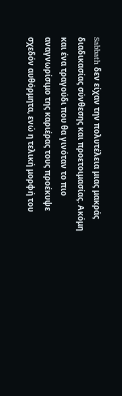Sabbath δεν είχαν την πολυτέλεια μιας μακράς διαδικασίας σύνθεσης και προετοιμασίας. Ακόμη και ένα τραγούδι που θα γινόταν το πιο αναγνωρίσιμο της καριέρας τους προέκυψε σχεδόν αυθόρμητα, ενώ η τελική μορφή του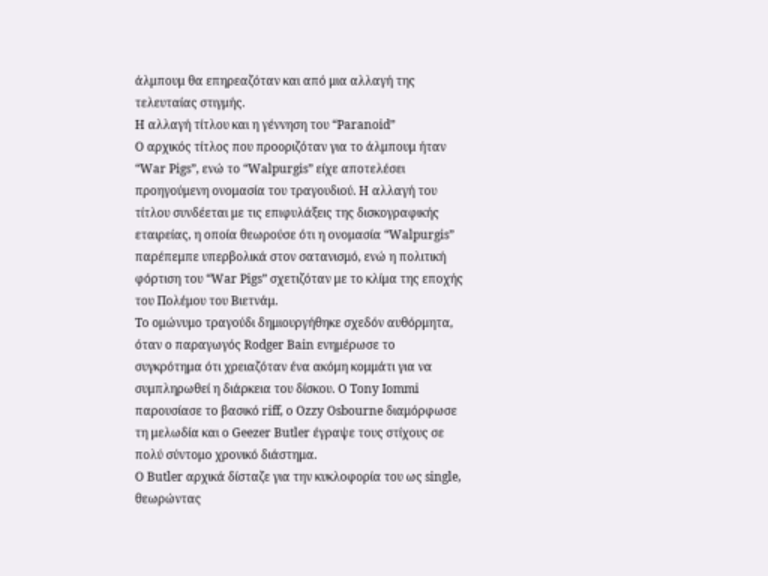άλμπουμ θα επηρεαζόταν και από μια αλλαγή της τελευταίας στιγμής.
Η αλλαγή τίτλου και η γέννηση του “Paranoid”
Ο αρχικός τίτλος που προοριζόταν για το άλμπουμ ήταν “War Pigs”, ενώ το “Walpurgis” είχε αποτελέσει προηγούμενη ονομασία του τραγουδιού. Η αλλαγή του τίτλου συνδέεται με τις επιφυλάξεις της δισκογραφικής εταιρείας, η οποία θεωρούσε ότι η ονομασία “Walpurgis” παρέπεμπε υπερβολικά στον σατανισμό, ενώ η πολιτική φόρτιση του “War Pigs” σχετιζόταν με το κλίμα της εποχής του Πολέμου του Βιετνάμ.
Το ομώνυμο τραγούδι δημιουργήθηκε σχεδόν αυθόρμητα, όταν ο παραγωγός Rodger Bain ενημέρωσε το συγκρότημα ότι χρειαζόταν ένα ακόμη κομμάτι για να συμπληρωθεί η διάρκεια του δίσκου. Ο Tony Iommi παρουσίασε το βασικό riff, ο Ozzy Osbourne διαμόρφωσε τη μελωδία και ο Geezer Butler έγραψε τους στίχους σε πολύ σύντομο χρονικό διάστημα.
Ο Butler αρχικά δίσταζε για την κυκλοφορία του ως single, θεωρώντας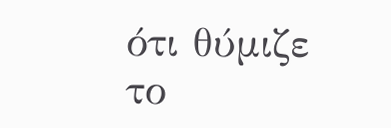ότι θύμιζε το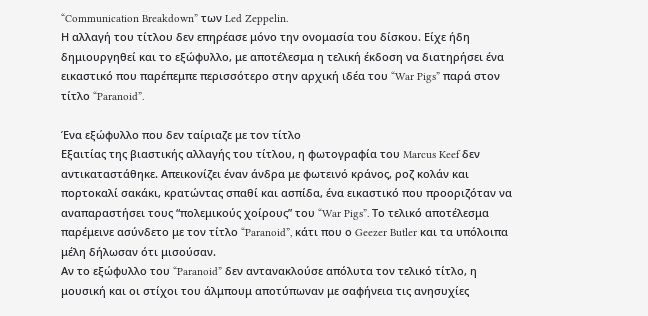“Communication Breakdown” των Led Zeppelin.
Η αλλαγή του τίτλου δεν επηρέασε μόνο την ονομασία του δίσκου. Είχε ήδη δημιουργηθεί και το εξώφυλλο, με αποτέλεσμα η τελική έκδοση να διατηρήσει ένα εικαστικό που παρέπεμπε περισσότερο στην αρχική ιδέα του “War Pigs” παρά στον τίτλο “Paranoid”.

Ένα εξώφυλλο που δεν ταίριαζε με τον τίτλο
Εξαιτίας της βιαστικής αλλαγής του τίτλου, η φωτογραφία του Marcus Keef δεν αντικαταστάθηκε. Απεικονίζει έναν άνδρα με φωτεινό κράνος, ροζ κολάν και πορτοκαλί σακάκι, κρατώντας σπαθί και ασπίδα, ένα εικαστικό που προοριζόταν να αναπαραστήσει τους “πολεμικούς χοίρους” του “War Pigs”. Το τελικό αποτέλεσμα παρέμεινε ασύνδετο με τον τίτλο “Paranoid”, κάτι που ο Geezer Butler και τα υπόλοιπα μέλη δήλωσαν ότι μισούσαν.
Αν το εξώφυλλο του “Paranoid” δεν αντανακλούσε απόλυτα τον τελικό τίτλο, η μουσική και οι στίχοι του άλμπουμ αποτύπωναν με σαφήνεια τις ανησυχίες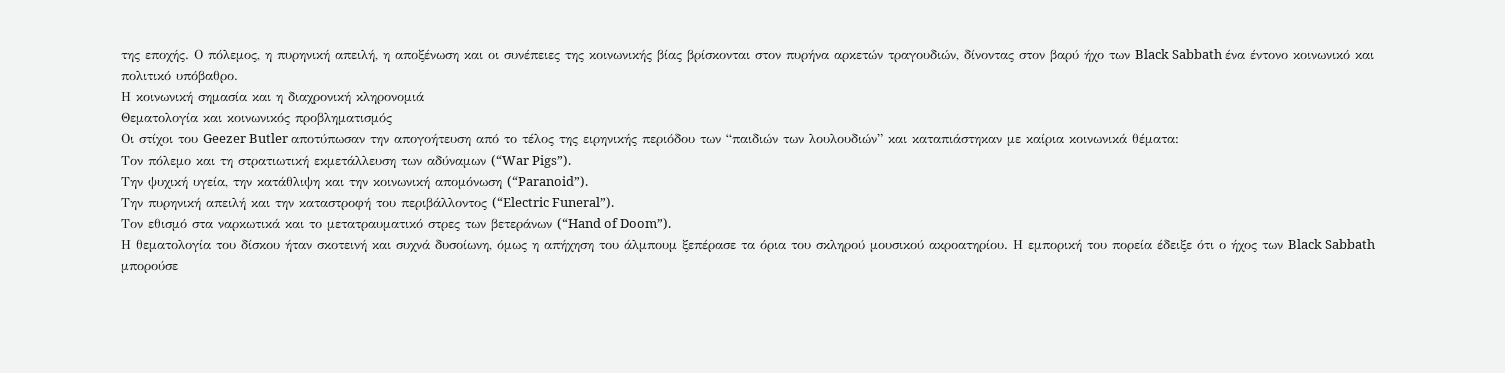της εποχής. Ο πόλεμος, η πυρηνική απειλή, η αποξένωση και οι συνέπειες της κοινωνικής βίας βρίσκονται στον πυρήνα αρκετών τραγουδιών, δίνοντας στον βαρύ ήχο των Black Sabbath ένα έντονο κοινωνικό και πολιτικό υπόβαθρο.
Η κοινωνική σημασία και η διαχρονική κληρονομιά
Θεματολογία και κοινωνικός προβληματισμός
Οι στίχοι του Geezer Butler αποτύπωσαν την απογοήτευση από το τέλος της ειρηνικής περιόδου των “παιδιών των λουλουδιών” και καταπιάστηκαν με καίρια κοινωνικά θέματα:
Τον πόλεμο και τη στρατιωτική εκμετάλλευση των αδύναμων (“War Pigs”).
Την ψυχική υγεία, την κατάθλιψη και την κοινωνική απομόνωση (“Paranoid”).
Την πυρηνική απειλή και την καταστροφή του περιβάλλοντος (“Electric Funeral”).
Τον εθισμό στα ναρκωτικά και το μετατραυματικό στρες των βετεράνων (“Hand of Doom”).
Η θεματολογία του δίσκου ήταν σκοτεινή και συχνά δυσοίωνη, όμως η απήχηση του άλμπουμ ξεπέρασε τα όρια του σκληρού μουσικού ακροατηρίου. Η εμπορική του πορεία έδειξε ότι ο ήχος των Black Sabbath μπορούσε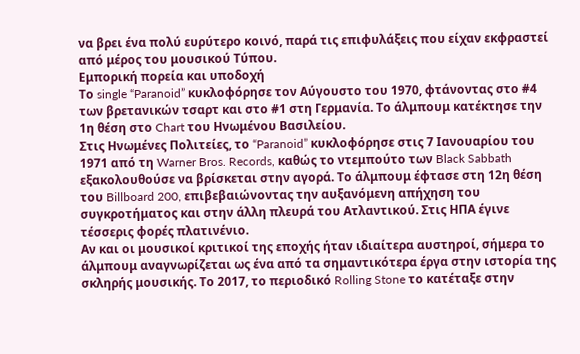να βρει ένα πολύ ευρύτερο κοινό, παρά τις επιφυλάξεις που είχαν εκφραστεί από μέρος του μουσικού Τύπου.
Εμπορική πορεία και υποδοχή
Το single “Paranoid” κυκλοφόρησε τον Αύγουστο του 1970, φτάνοντας στο #4 των βρετανικών τσαρτ και στο #1 στη Γερμανία. Το άλμπουμ κατέκτησε την 1η θέση στο Chart του Ηνωμένου Βασιλείου.
Στις Ηνωμένες Πολιτείες, το “Paranoid” κυκλοφόρησε στις 7 Ιανουαρίου του 1971 από τη Warner Bros. Records, καθώς το ντεμπούτο των Black Sabbath εξακολουθούσε να βρίσκεται στην αγορά. Το άλμπουμ έφτασε στη 12η θέση του Billboard 200, επιβεβαιώνοντας την αυξανόμενη απήχηση του συγκροτήματος και στην άλλη πλευρά του Ατλαντικού. Στις ΗΠΑ έγινε τέσσερις φορές πλατινένιο.
Αν και οι μουσικοί κριτικοί της εποχής ήταν ιδιαίτερα αυστηροί, σήμερα το άλμπουμ αναγνωρίζεται ως ένα από τα σημαντικότερα έργα στην ιστορία της σκληρής μουσικής. Το 2017, το περιοδικό Rolling Stone το κατέταξε στην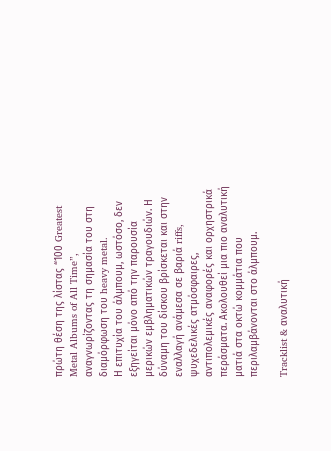πρώτη θέση της λίστας “100 Greatest Metal Albums of All Time”, αναγνωρίζοντας τη σημασία του στη διαμόρφωση του heavy metal.
Η επιτυχία του άλμπουμ, ωστόσο, δεν εξηγείται μόνο από την παρουσία μερικών εμβληματικών τραγουδιών. Η δύναμη του δίσκου βρίσκεται και στην εναλλαγή ανάμεσα σε βαριά riffs, ψυχεδελικές ατμόσφαιρες, αντιπολεμικές αναφορές και ορχηστρικά περάσματα. Ακολουθεί μια πιο αναλυτική ματιά στα οκτώ κομμάτια που περιλαμβάνονται στο άλμπουμ.

Tracklist & αναλυτική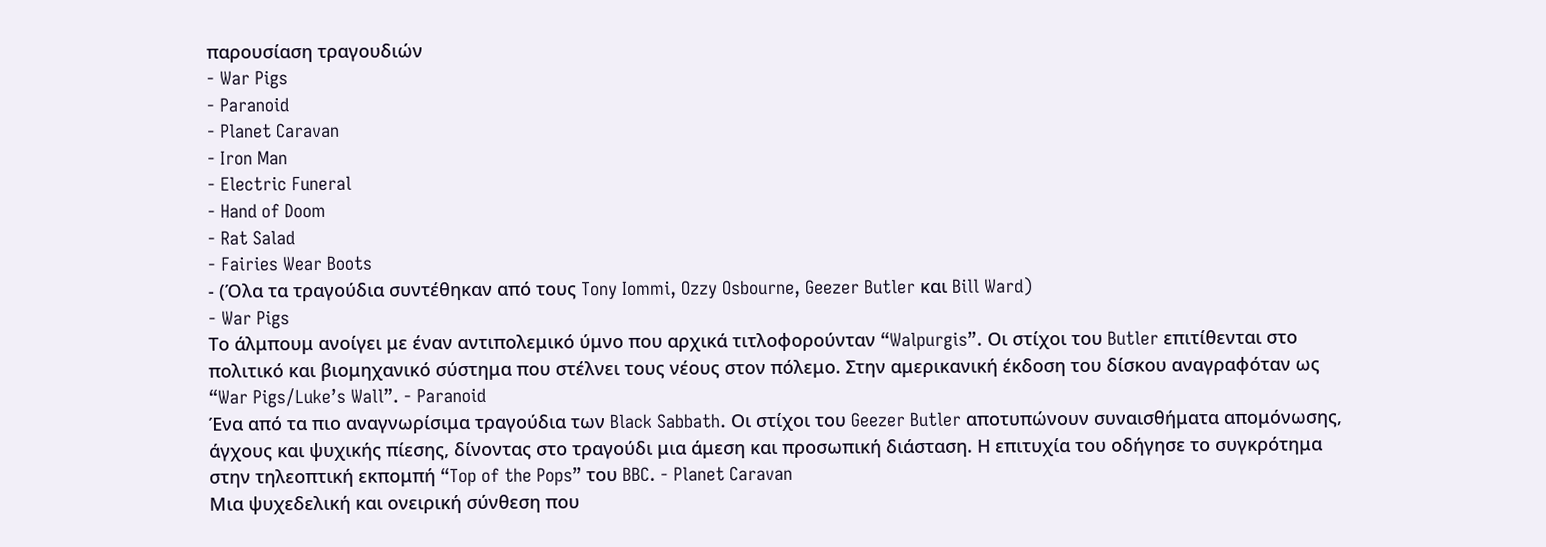παρουσίαση τραγουδιών
- War Pigs
- Paranoid
- Planet Caravan
- Iron Man
- Electric Funeral
- Hand of Doom
- Rat Salad
- Fairies Wear Boots
- (Όλα τα τραγούδια συντέθηκαν από τους Tony Iommi, Ozzy Osbourne, Geezer Butler και Bill Ward)
- War Pigs
Το άλμπουμ ανοίγει με έναν αντιπολεμικό ύμνο που αρχικά τιτλοφορούνταν “Walpurgis”. Οι στίχοι του Butler επιτίθενται στο πολιτικό και βιομηχανικό σύστημα που στέλνει τους νέους στον πόλεμο. Στην αμερικανική έκδοση του δίσκου αναγραφόταν ως “War Pigs/Luke’s Wall”. - Paranoid
Ένα από τα πιο αναγνωρίσιμα τραγούδια των Black Sabbath. Οι στίχοι του Geezer Butler αποτυπώνουν συναισθήματα απομόνωσης, άγχους και ψυχικής πίεσης, δίνοντας στο τραγούδι μια άμεση και προσωπική διάσταση. Η επιτυχία του οδήγησε το συγκρότημα στην τηλεοπτική εκπομπή “Top of the Pops” του BBC. - Planet Caravan
Μια ψυχεδελική και ονειρική σύνθεση που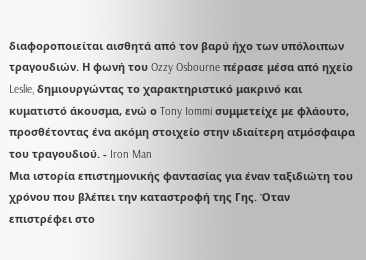διαφοροποιείται αισθητά από τον βαρύ ήχο των υπόλοιπων τραγουδιών. Η φωνή του Ozzy Osbourne πέρασε μέσα από ηχείο Leslie, δημιουργώντας το χαρακτηριστικό μακρινό και κυματιστό άκουσμα, ενώ ο Tony Iommi συμμετείχε με φλάουτο, προσθέτοντας ένα ακόμη στοιχείο στην ιδιαίτερη ατμόσφαιρα του τραγουδιού. - Iron Man
Μια ιστορία επιστημονικής φαντασίας για έναν ταξιδιώτη του χρόνου που βλέπει την καταστροφή της Γης. Όταν επιστρέφει στο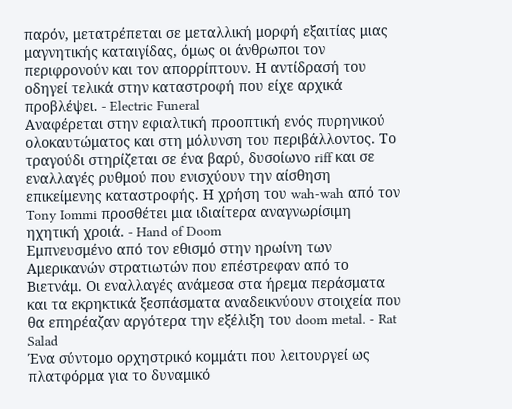παρόν, μετατρέπεται σε μεταλλική μορφή εξαιτίας μιας μαγνητικής καταιγίδας, όμως οι άνθρωποι τον περιφρονούν και τον απορρίπτουν. Η αντίδρασή του οδηγεί τελικά στην καταστροφή που είχε αρχικά προβλέψει. - Electric Funeral
Αναφέρεται στην εφιαλτική προοπτική ενός πυρηνικού ολοκαυτώματος και στη μόλυνση του περιβάλλοντος. Το τραγούδι στηρίζεται σε ένα βαρύ, δυσοίωνο riff και σε εναλλαγές ρυθμού που ενισχύουν την αίσθηση επικείμενης καταστροφής. Η χρήση του wah-wah από τον Tony Iommi προσθέτει μια ιδιαίτερα αναγνωρίσιμη ηχητική χροιά. - Hand of Doom
Εμπνευσμένο από τον εθισμό στην ηρωίνη των Αμερικανών στρατιωτών που επέστρεφαν από το Βιετνάμ. Οι εναλλαγές ανάμεσα στα ήρεμα περάσματα και τα εκρηκτικά ξεσπάσματα αναδεικνύουν στοιχεία που θα επηρέαζαν αργότερα την εξέλιξη του doom metal. - Rat Salad
Ένα σύντομο ορχηστρικό κομμάτι που λειτουργεί ως πλατφόρμα για το δυναμικό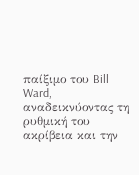παίξιμο του Bill Ward, αναδεικνύοντας τη ρυθμική του ακρίβεια και την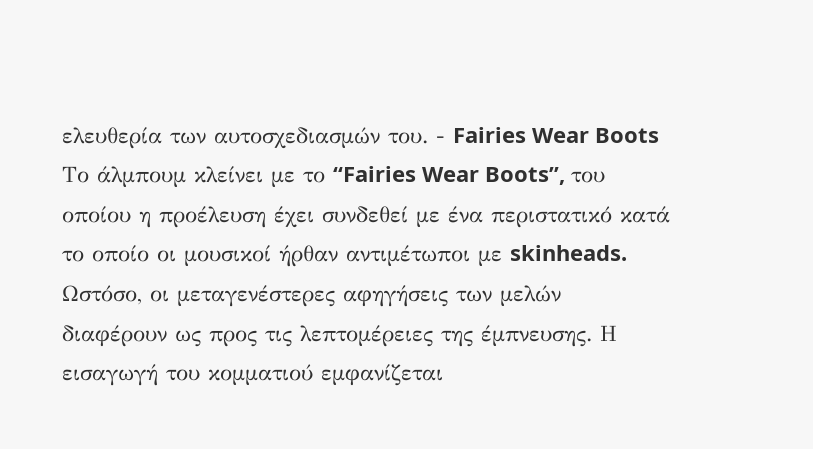ελευθερία των αυτοσχεδιασμών του. - Fairies Wear Boots
Το άλμπουμ κλείνει με το “Fairies Wear Boots”, του οποίου η προέλευση έχει συνδεθεί με ένα περιστατικό κατά το οποίο οι μουσικοί ήρθαν αντιμέτωποι με skinheads. Ωστόσο, οι μεταγενέστερες αφηγήσεις των μελών διαφέρουν ως προς τις λεπτομέρειες της έμπνευσης. Η εισαγωγή του κομματιού εμφανίζεται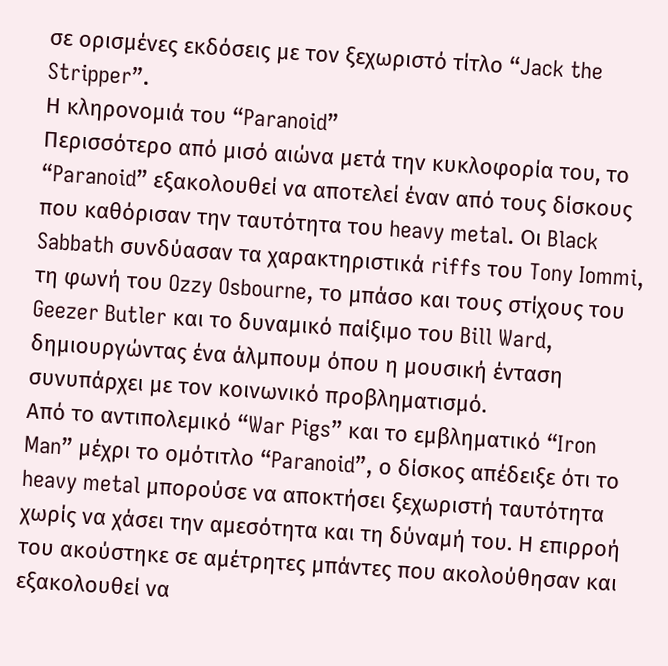σε ορισμένες εκδόσεις με τον ξεχωριστό τίτλο “Jack the Stripper”.
Η κληρονομιά του “Paranoid”
Περισσότερο από μισό αιώνα μετά την κυκλοφορία του, το “Paranoid” εξακολουθεί να αποτελεί έναν από τους δίσκους που καθόρισαν την ταυτότητα του heavy metal. Οι Black Sabbath συνδύασαν τα χαρακτηριστικά riffs του Tony Iommi, τη φωνή του Ozzy Osbourne, το μπάσο και τους στίχους του Geezer Butler και το δυναμικό παίξιμο του Bill Ward, δημιουργώντας ένα άλμπουμ όπου η μουσική ένταση συνυπάρχει με τον κοινωνικό προβληματισμό.
Από το αντιπολεμικό “War Pigs” και το εμβληματικό “Iron Man” μέχρι το ομότιτλο “Paranoid”, ο δίσκος απέδειξε ότι το heavy metal μπορούσε να αποκτήσει ξεχωριστή ταυτότητα χωρίς να χάσει την αμεσότητα και τη δύναμή του. Η επιρροή του ακούστηκε σε αμέτρητες μπάντες που ακολούθησαν και εξακολουθεί να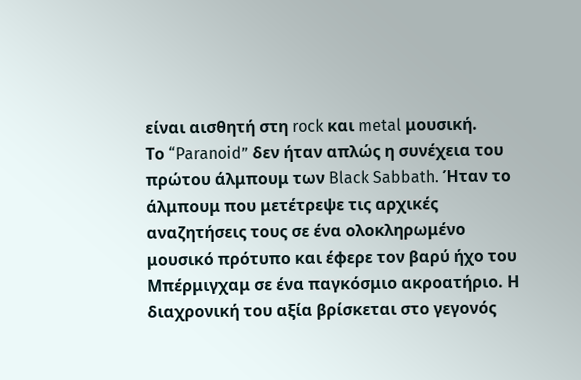είναι αισθητή στη rock και metal μουσική.
Το “Paranoid” δεν ήταν απλώς η συνέχεια του πρώτου άλμπουμ των Black Sabbath. Ήταν το άλμπουμ που μετέτρεψε τις αρχικές αναζητήσεις τους σε ένα ολοκληρωμένο μουσικό πρότυπο και έφερε τον βαρύ ήχο του Μπέρμιγχαμ σε ένα παγκόσμιο ακροατήριο. Η διαχρονική του αξία βρίσκεται στο γεγονός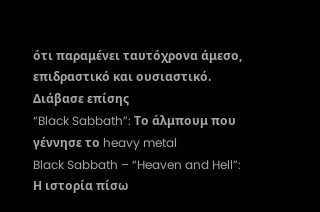ότι παραμένει ταυτόχρονα άμεσο, επιδραστικό και ουσιαστικό.
Διάβασε επίσης
“Black Sabbath”: Το άλμπουμ που γέννησε το heavy metal
Black Sabbath – “Heaven and Hell”: Η ιστορία πίσω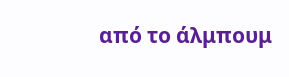από το άλμπουμ